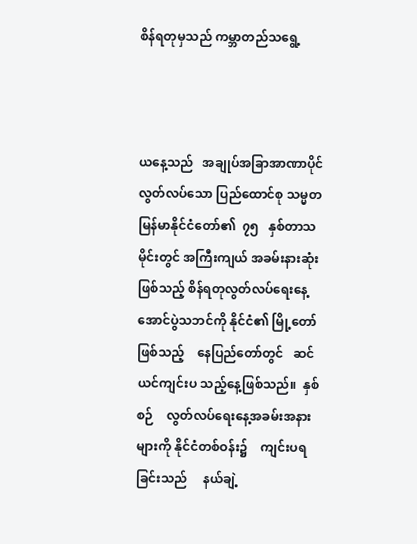စိန်ရတုမှသည် ကမ္ဘာတည်သရွေ့



ယနေ့သည်   အချုပ်အခြာအာဏာပိုင်  လွတ်လပ်သော ပြည်ထောင်စု သမ္မတ မြန်မာနိုင်ငံတော်၏  ၇၅   နှစ်တာသမိုင်းတွင် အကြီးကျယ် အခမ်းနားဆုံးဖြစ်သည့် စိန်ရတုလွတ်လပ်ရေးနေ့ အောင်ပွဲသဘင်ကို နိုင်ငံ၏ မြို့တော်ဖြစ်သည့်    နေပြည်တော်တွင်   ဆင်ယင်ကျင်းပ သည့်နေ့ဖြစ်သည်။  နှစ်စဉ်    လွတ်လပ်ရေးနေ့အခမ်းအနားများကို နိုင်ငံတစ်ဝန်း၌    ကျင်းပရခြင်းသည်     နယ်ချဲ့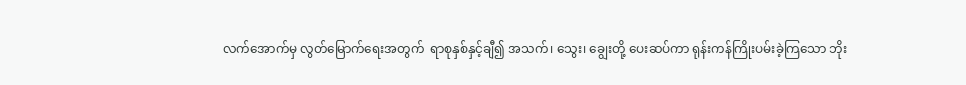လက်အောက်မှ လွတ်မြောက်ရေးအတွက်  ရာစုနှစ်နှင့်ချီ၍ အသက်၊ သွေး၊ ချွေးတို့ ပေးဆပ်ကာ ရုန်းကန်ကြိုးပမ်းခဲ့ကြသော ဘိုး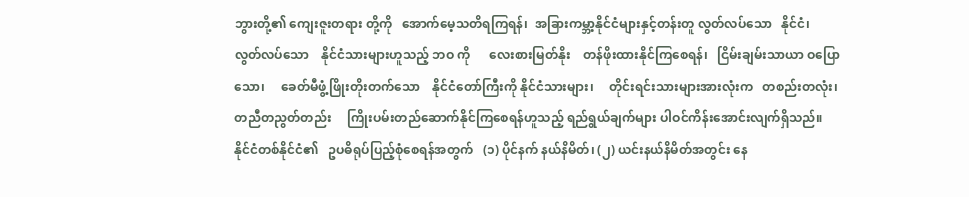ဘွားတို့၏ ကျေးဇူးတရား တို့ကို   အောက်မေ့သတိရကြရန်၊  အခြားကမ္ဘာ့နိုင်ငံများနှင့်တန်းတူ လွတ်လပ်သော   နိုင်ငံ၊  လွတ်လပ်သော    နိုင်ငံသားများဟူသည့် ဘဝ ကို      လေးစားမြတ်နိုး    တန်ဖိုးထားနိုင်ကြစေရန်၊   ငြိမ်းချမ်းသာယာ ဝပြောသော၊     ခေတ်မီဖွံ့ဖြိုးတိုးတက်သော    နိုင်ငံတော်ကြီးကို နိုင်ငံသားများ၊     တိုင်းရင်းသားများအားလုံးက   တစည်းတလုံး၊ တညီတညွတ်တည်း     ကြိုးပမ်းတည်ဆောက်နိုင်ကြစေရန်ဟူသည့် ရည်ရွယ်ချက်များ ပါဝင်ကိန်းအောင်းလျက်ရှိသည်။
နိုင်ငံတစ်နိုင်ငံ၏   ဥပဓိရုပ်ပြည့်စုံစေရန်အတွက်   (၁) ပိုင်နက် နယ်နိမိတ်၊ (၂) ယင်းနယ်နိမိတ်အတွင်း နေ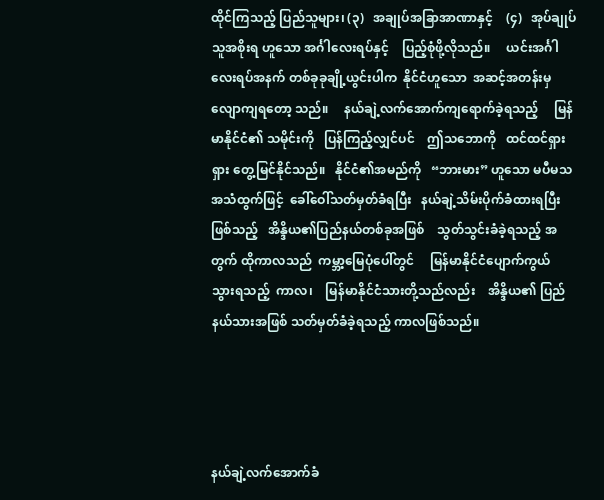ထိုင်ကြသည့် ပြည်သူများ၊ (၃)   အချုပ်အခြာအာဏာနှင့်    (၄)   အုပ်ချုပ်သူအစိုးရ ဟူသော အင်္ဂါလေးရပ်နှင့်    ပြည့်စုံဖို့လိုသည်။     ယင်းအင်္ဂါလေးရပ်အနက် တစ်ခုခုချို့ယွင်းပါက  နိုင်ငံဟူသော  အဆင့်အတန်းမှ လျောကျရတော့ သည်။     နယ်ချဲ့လက်အောက်ကျရောက်ခဲ့ရသည့်     မြန်မာနိုင်ငံ၏ သမိုင်းကို   ပြန်ကြည့်လျှင်ပင်    ဤသဘောကို   ထင်ထင်ရှားရှား တွေ့မြင်နိုင်သည်။   နိုင်ငံ၏အမည်ကို   “ဘားမား” ဟူသော မပီမသ အသံထွက်ဖြင့်  ခေါ်ဝေါ်သတ်မှတ်ခံရပြီး   နယ်ချဲ့သိမ်းပိုက်ခံထားရပြီး ဖြစ်သည့်   အိန္ဒိယ၏ပြည်နယ်တစ်ခုအဖြစ်    သွတ်သွင်းခံခဲ့ရသည့် အတွက် ထိုကာလသည်  ကမ္ဘာ့မြေပုံပေါ်တွင်     မြန်မာနိုင်ငံပျောက်ကွယ် သွားရသည့်  ကာလ၊    မြန်မာနိုင်ငံသားတို့သည်လည်း    အိန္ဒိယ၏ ပြည်နယ်သားအဖြစ် သတ်မှတ်ခံခဲ့ရသည့် ကာလဖြစ်သည်။




နယ်ချဲ့လက်အောက်ခံ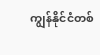ကျွန်နိုင်ငံတစ်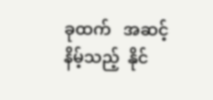ခုထက်   အဆင့်နိမ့်သည့်  နိုင်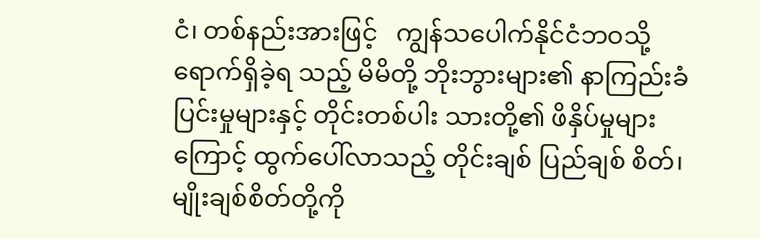ငံ၊ တစ်နည်းအားဖြင့်   ကျွန်သပေါက်နိုင်ငံဘဝသို့    ရောက်ရှိခဲ့ရ သည့် မိမိတို့ ဘိုးဘွားများ၏ နာကြည်းခံပြင်းမှုများနှင့် တိုင်းတစ်ပါး သားတို့၏ ဖိနှိပ်မှုများကြောင့် ထွက်ပေါ်လာသည့် တိုင်းချစ် ပြည်ချစ် စိတ်၊ မျိုးချစ်စိတ်တို့ကို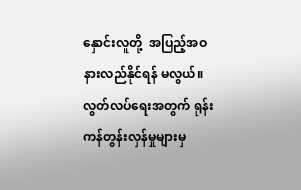နှောင်းလူတို့  အပြည့်အဝ  နားလည်နိုင်ရန် မလွယ်။ လွတ်လပ်ရေးအတွက် ရုန်းကန်တွန်းလှန်မှုများမှ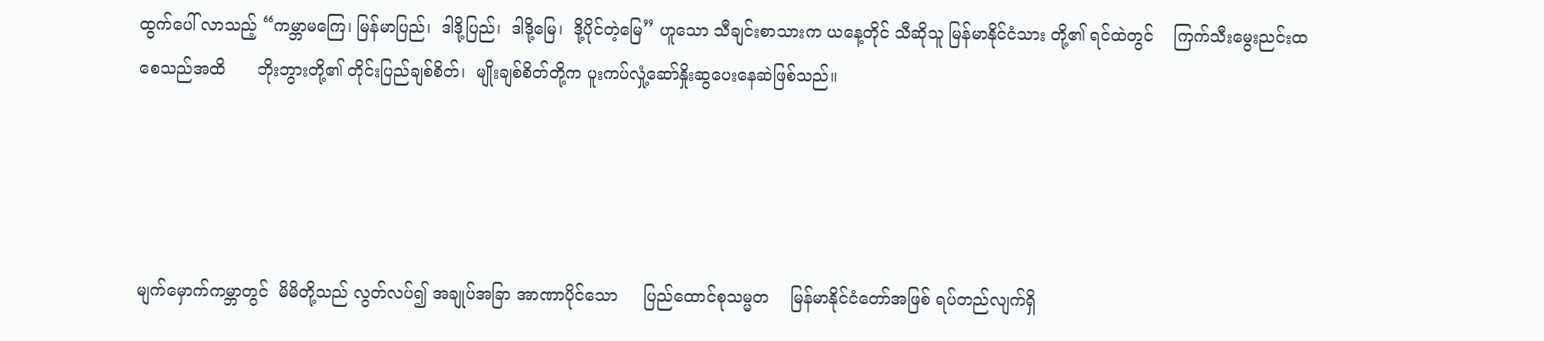ထွက်ပေါ် လာသည့် “ကမ္ဘာမကြေ၊ မြန်မာပြည်၊  ဒါဒို့ပြည်၊  ဒါဒို့မြေ၊  ဒို့ပိုင်တဲ့မြေ” ဟူသော သီချင်းစာသားက ယနေ့တိုင် သီဆိုသူ မြန်မာနိုင်ငံသား တို့၏ ရင်ထဲတွင်    ကြက်သီးမွေးညင်းထစေသည်အထိ      ဘိုးဘွားတို့၏ တိုင်းပြည်ချစ်စိတ်၊  မျိုးချစ်စိတ်တို့က ပူးကပ်လှုံ့ဆော်နှိုးဆွပေးနေဆဲဖြစ်သည်။




မျက်မှောက်ကမ္ဘာတွင်  မိမိတို့သည် လွတ်လပ်၍ အချုပ်အခြာ အာဏာပိုင်သော     ပြည်ထောင်စုသမ္မတ    မြန်မာနိုင်ငံတော်အဖြစ် ရပ်တည်လျက်ရှိ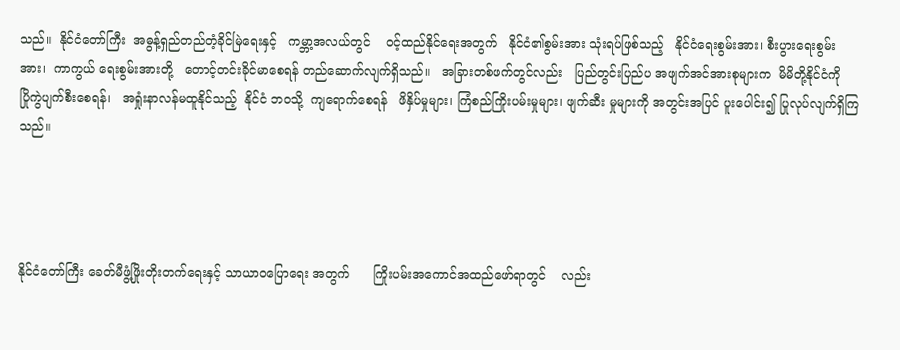သည်။  နိုင်ငံတော်ကြီး  အဓွန့်ရှည်တည်တံ့ခိုင်မြဲရေးနှင့်   ကမ္ဘာ့အလယ်တွင်    ဝင့်ထည်နိုင်ရေးအတွက်   နိုင်ငံ၏စွမ်းအား သုံးရပ်ဖြစ်သည့်   နိုင်ငံရေးစွမ်းအား၊ စီးပွားရေးစွမ်းအား၊  ကာကွယ် ရေးစွမ်းအားတို့   တောင့်တင်းခိုင်မာစေရန် တည်ဆောက်လျက်ရှိသည်။   အခြားတစ်ဖက်တွင်လည်း   ပြည်တွင်းပြည်ပ အဖျက်အင်အားစုများက  မိမိတို့နိုင်ငံကို   ပြိုကွဲပျက်စီးစေရန်၊   အရှုံးနာလန်မထူနိုင်သည့်  နိုင်ငံ ဘဝသို့  ကျရောက်စေရန်   ဖိနှိပ်မှုများ၊ ကြံစည်ကြိုးပမ်းမှုများ၊ ဖျက်ဆီး မှုများကို အတွင်းအပြင် ပူးပေါင်း၍ ပြုလုပ်လျက်ရှိကြသည်။




နိုင်ငံတော်ကြီး ခေတ်မီဖွံ့ဖြိုးတိုးတက်ရေးနှင့် သာယာဝပြောရေး အတွက်      ကြိုးပမ်းအကောင်အထည်ဖော်ရာတွင်    လည်း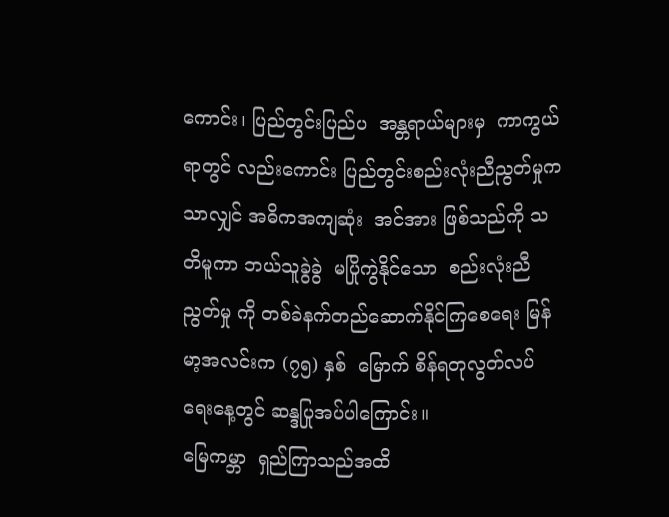ကောင်း၊ ပြည်တွင်းပြည်ပ  အန္တရာယ်များမှ  ကာကွယ်ရာတွင် လည်းကောင်း ပြည်တွင်းစည်းလုံးညီညွတ်မှုကသာလျှင် အဓိကအကျဆုံး  အင်အား ဖြစ်သည်ကို သတိမူကာ ဘယ်သူခွဲခွဲ  မပြိုကွဲနိုင်သော  စည်းလုံးညီညွတ်မှု ကို တစ်ခဲနက်တည်ဆောက်နိုင်ကြစေရေး မြန်မာ့အလင်းက (၇၅) နှစ်  မြောက် စိန်ရတုလွတ်လပ်ရေးနေ့တွင် ဆန္ဒပြုအပ်ပါကြောင်း။
မြေကမ္ဘာ  ရှည်ကြာသည်အထိ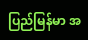ပြည်မြန်မာ အ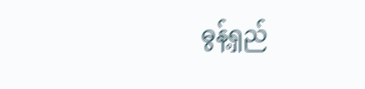ဓွန့်ရှည်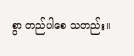စွာ တည်ပါစေ သတည်း။